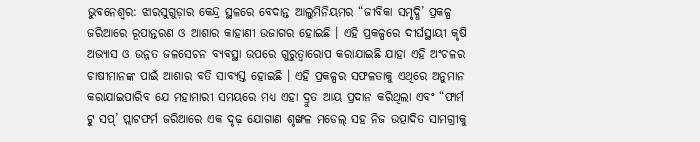ଭୁବନେଶ୍ୱର: ଝାରସୁଗୁଡ଼ାର କେନ୍ଦ୍ର ସ୍ଥଳରେ ବେଦାନ୍ତ ଆଲୁମିନିୟମର “ଜୀବିକା ସମୃଦ୍ଧି’ ପ୍ରକଳ୍ପ ଜରିଆରେ ରୂପାନ୍ତରଣ ଓ ଆଶାର କାହାଣୀ ଉଜାଗର ହୋଇଛି । ଏହି ପ୍ରକଳ୍ପରେ ଦୀର୍ଘସ୍ଥାୟୀ କୃଷି ଅଭ୍ୟାସ ଓ ଉନ୍ନତ ଜଳସେଚନ ବ୍ୟବସ୍ଥା ଉପରେ ଗୁରୁତ୍ୱାରୋପ କରାଯାଇଛି ଯାହା ଏହି ଅଂଚଳର ଚାଷୀମାନଙ୍କ ପାଇଁ ଆଶାର ବତି ସାବ୍ୟସ୍ତ ହୋଇଛି । ଏହି ପ୍ରକଳ୍ପର ସଫଳତାକୁ ଏଥିରେ ଅନୁମାନ କରାଯାଇପାରିବ ଯେ ମହାମାରୀ ସମୟରେ ମଧ୍ୟ ଏହା ଦ୍ରୁତ ଆୟ ପ୍ରଦାନ କରିଥିଲା ଏବଂ “ଫାର୍ମ ଟୁ ସପ୍’ ପ୍ଲାଟଫର୍ମ ଜରିଆରେ ଏକ ଦୃଢ଼ ଯୋଗାଣ ଶୃଙ୍ଖଳ ମଡେଲ୍ ସହ ନିଜ ଉତ୍ପାଦିତ ସାମଗ୍ରୀକୁ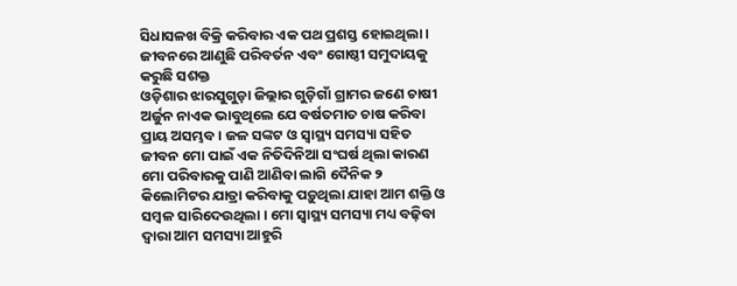ସିଧାସଳଖ ବିକ୍ରି କରିବାର ଏକ ପଥ ପ୍ରଶସ୍ତ ହୋଇଥିଲା ।
ଜୀବନରେ ଆଣୁଛି ପରିବର୍ତନ ଏବଂ ଗୋଷ୍ଠୀ ସମୁଦାୟକୁ କରୁଛି ସଶକ୍ତ
ଓଡ଼ିଶାର ଝାରସୁଗୁଡ଼ା ଜିଲ୍ଲାର ଗୁଡ଼ିଗାଁ ଗ୍ରାମର ଜଣେ ଚାଷୀ ଅର୍ଜୁନ ନାଏକ ଭାବୁଥିଲେ ଯେ ବର୍ଷତମାତ ଚାଷ କରିବା ପ୍ରାୟ ଅସମ୍ଭବ । ଜଳ ସଙ୍କଟ ଓ ସ୍ୱାସ୍ଥ୍ୟ ସମସ୍ୟା ସହିତ ଜୀବନ ମୋ ପାଇଁ ଏକ ନିତିଦିନିଆ ସଂଘର୍ଷ ଥିଲା କାରଣ ମୋ ପରିବାରକୁ ପାଣି ଆଣିବା ଲାଗି ଦୈନିକ ୨ କିଲୋମିଟର ଯାତ୍ରା କରିବାକୁ ପଡ଼ୁଥିଲା ଯାହା ଆମ ଶକ୍ତି ଓ ସମ୍ବଳ ସାରିଦେଉଥିଲା । ମୋ ସ୍ୱାସ୍ଥ୍ୟ ସମସ୍ୟା ମଧ୍ୟ ବଢ଼ିବା ଦ୍ୱାରା ଆମ ସମସ୍ୟା ଆହୁରି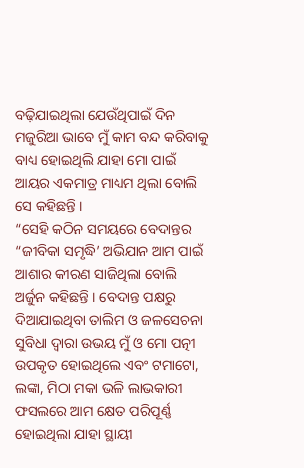ବଢ଼ିଯାଇଥିଲା ଯେଉଁଥିପାଇଁ ଦିନ ମଜୁରିଆ ଭାବେ ମୁଁ କାମ ବନ୍ଦ କରିବାକୁ ବାଧ୍ୟ ହୋଇଥିଲି ଯାହା ମୋ ପାଇଁ ଆୟର ଏକମାତ୍ର ମାଧ୍ୟମ ଥିଲା ବୋଲି ସେ କହିଛନ୍ତି ।
“ସେହି କଠିନ ସମୟରେ ବେଦାନ୍ତର “ଜୀବିକା ସମୃଦ୍ଧି’ ଅଭିଯାନ ଆମ ପାଇଁ ଆଶାର କୀରଣ ସାଜିଥିଲା ବୋଲି ଅର୍ଜୁନ କହିଛନ୍ତି । ବେଦାନ୍ତ ପକ୍ଷରୁ ଦିଆଯାଇଥିବା ତାଲିମ ଓ ଜଳସେଚନା ସୁବିଧା ଦ୍ୱାରା ଉଭୟ ମୁଁ ଓ ମୋ ପତ୍ନୀ ଉପକୃତ ହୋଇଥିଲେ ଏବଂ ଟମାଟୋ, ଲଙ୍କା, ମିଠା ମକା ଭଳି ଲାଭକାରୀ ଫସଲରେ ଆମ କ୍ଷେତ ପରିପୂର୍ଣ୍ଣ ହୋଇଥିଲା ଯାହା ସ୍ଥାୟୀ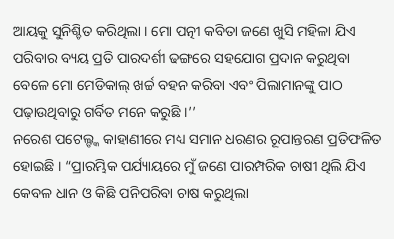ଆୟକୁ ସୁନିଶ୍ଚିତ କରିଥିଲା । ମୋ ପତ୍ନୀ କବିତା ଜଣେ ଖୁସି ମହିଳା ଯିଏ ପରିବାର ବ୍ୟୟ ପ୍ରତି ପାରଦର୍ଶୀ ଢଙ୍ଗରେ ସହଯୋଗ ପ୍ରଦାନ କରୁଥିବା ବେଳେ ମୋ ମେଡିକାଲ୍ ଖର୍ଚ୍ଚ ବହନ କରିବା ଏବଂ ପିଲାମାନଙ୍କୁ ପାଠ ପଢ଼ାଉଥିବାରୁ ଗର୍ବିତ ମନେ କରୁଛି ।’’
ନରେଶ ପଟେଲ୍ଙ୍କ କାହାଣୀରେ ମଧ୍ୟ ସମାନ ଧରଣର ରୂପାନ୍ତରଣ ପ୍ରତିଫଳିତ ହୋଇଛି । “ପ୍ରାରମ୍ଭିକ ପର୍ଯ୍ୟାୟରେ ମୁଁ ଜଣେ ପାରମ୍ପରିକ ଚାଷୀ ଥିଲି ଯିଏ କେବଳ ଧାନ ଓ କିଛି ପନିପରିବା ଚାଷ କରୁଥିଲା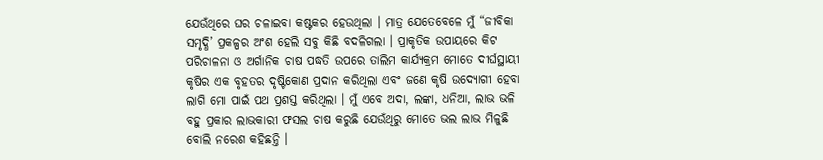ଯେଉଁଥିରେ ଘର ଚଳାଇବା କଷ୍ଟକର ହେଉଥିଲା । ମାତ୍ର ଯେତେବେଳେ ମୁଁ “ଜୀବିକା ସମୃଦ୍ଧି’ ପ୍ରକଳ୍ପର ଅଂଶ ହେଲି ସବୁ କିଛି ବଦଳିଗଲା । ପ୍ରାକୃତିକ ଉପାୟରେ କିଟ ପରିଚାଳନା ଓ ଅର୍ଗାନିକ ଚାଷ ପଦ୍ଧତି ଉପରେ ତାଲିମ କାର୍ଯ୍ୟକ୍ରମ ମୋତେ ଦୀର୍ଘସ୍ଥାୟୀ କୃଷିର ଏକ ବୃହତର ଦୃଷ୍ଟିକୋଣ ପ୍ରଦାନ କରିଥିଲା ଏବଂ ଜଣେ କୃଷି ଉଦ୍ୟୋଗୀ ହେବା ଲାଗି ମୋ ପାଇଁ ପଥ ପ୍ରଶସ୍ତ କରିଥିଲା । ମୁଁ ଏବେ ଅଦା, ଲଙ୍କା, ଧନିଆ, ଲାଭ ଭଳି ବହୁ ପ୍ରକାର ଲାଭକାରୀ ଫସଲ ଚାଷ କରୁଛି ଯେଉଁଥିରୁ ମୋତେ ଭଲ ଲାଭ ମିଳୁଛି ବୋଲି ନରେଶ କହିଛନ୍ତି ।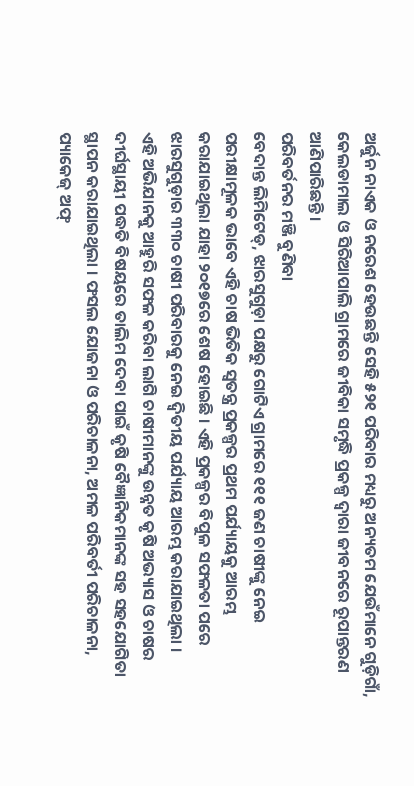ଅର୍ଜୁନ ନାଏକ ଓ ନରେଶ ହେଉଛନ୍ତି ସେହି ୫୨୧ ପରିବାର ମଧ୍ୟରୁ ଅନ୍ୟତମ ଯେଉଁମାନେ ଗୁଡ଼ିଗାଁ, କେଲଡାମାଲ ଓ ସିରିଆପାଲି ଗ୍ରାମରେ ଜୀବିକା ସମୃଦ୍ଧି ପ୍ରକଳ୍ପ ଦ୍ୱାରା ଜୀବନରେ ରୂପାନ୍ତରଣ ଆଣିପାରିଛନ୍ତି ।
ପରିବର୍ତନର ମଞ୍ଜି ବୁଣିବା
ବେଦାନ୍ତ ଲିମିଟେଡ୍, ଝାରସୁଗୁଡ଼ା ପକ୍ଷରୁ ଗୋଟିଏ ଗ୍ରାମରେ ୧୧୧ ଜଣ ଚାଷୀଙ୍କୁ ନେଇ ପରୀକ୍ଷାମୂଳକ ଭାବେ ଏହି ଚାଷ ଭିତିକ ସ୍ୱତନ୍ତ୍ର ପ୍ରକଳ୍ପର ପ୍ରଥମ ପର୍ଯ୍ୟାୟକୁ ଆରମ୍ଭ କରାଯାଇଥିଲା ଯାହା ୨୦୧୭ରେ ଶେଷ ହୋଇଛି । ଏହି ପ୍ରକଳ୍ପର ବିପୁଳ ସଫଳତା ପରେ ଝାରସୁଗୁଡ଼ାର ୩୩୦ ଚାଷୀ ପରିବାରକୁ ନେଇ ଦ୍ୱିତୀୟ ପର୍ଯ୍ୟାୟ ଆରମ୍ଭ କରାଯାଇଥିଲା ।
ଏହି ଅଭିଯାନକୁ ଆହୁରି ସଫଳ କରିବା ଲାଗି ଚାଷୀମାନଙ୍କୁ ଉନ୍ନତ କୃଷି ଅଭ୍ୟାସ ଓ ଚାଷର ଦୀର୍ଘସ୍ଥାୟୀ ପଦ୍ଧତି ବିଷୟରେ ତାଲିମ ଦେବା ପାଇଁ କୃଷି ବୈଜ୍ଞାନିକମାନଙ୍କ ସହ ସହଯୋଗିତା ସ୍ଥାପନ କରାଯାଇଥିଲା । ଫସଲ ଯୋଜନା ଓ ପରିଚାଳନା, ଅମଳ ପରିବର୍ତୀ ପରିଚାଳନା, ପ୍ୟାକେଜ୍ ଅଫ୍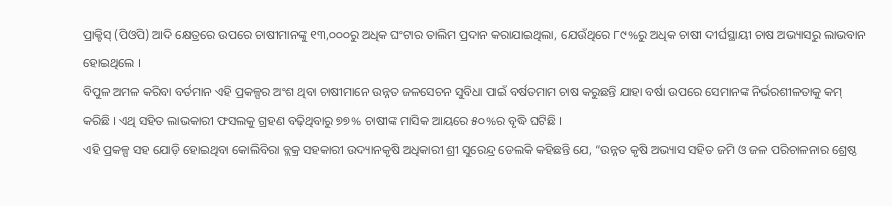ପ୍ରାକ୍ଟିସ୍ (ପିଓପି) ଆଦି କ୍ଷେତ୍ରରେ ଉପରେ ଚାଷୀମାନଙ୍କୁ ୧୩,୦୦୦ରୁ ଅଧିକ ଘଂଟାର ତାଲିମ ପ୍ରଦାନ କରାଯାଇଥିଲା, ଯେଉଁଥିରେ ୮୯%ରୁ ଅଧିକ ଚାଷୀ ଦୀର୍ଘସ୍ଥାୟୀ ଚାଷ ଅଭ୍ୟାସରୁ ଲାଭବାନ ହୋଇଥିଲେ ।
ବିପୁଳ ଅମଳ କରିବା ବର୍ତମାନ ଏହି ପ୍ରକଳ୍ପର ଅଂଶ ଥିବା ଚାଷୀମାନେ ଉନ୍ନତ ଜଳସେଚନ ସୁବିଧା ପାଇଁ ବର୍ଷତମାମ ଚାଷ କରୁଛନ୍ତି ଯାହା ବର୍ଷା ଉପରେ ସେମାନଙ୍କ ନିର୍ଭରଶୀଳତାକୁ କମ୍ କରିଛି । ଏଥି ସହିତ ଲାଭକାରୀ ଫସଲକୁ ଗ୍ରହଣ ବଢ଼ିଥିବାରୁ ୭୭% ଚାଷୀଙ୍କ ମାସିକ ଆୟରେ ୫୦%ର ବୃଦ୍ଧି ଘଟିଛି ।
ଏହି ପ୍ରକଳ୍ପ ସହ ଯୋଡ଼ି ହୋଇଥିବା କୋଲିବିରା ବ୍ଲକ୍ର ସହକାରୀ ଉଦ୍ୟାନକୃଷି ଅଧିକାରୀ ଶ୍ରୀ ସୁରେନ୍ଦ୍ର ଡେଲକି କହିଛନ୍ତି ଯେ, “ଉନ୍ନତ କୃଷି ଅଭ୍ୟାସ ସହିତ ଜମି ଓ ଜଳ ପରିଚାଳନାର ଶ୍ରେଷ୍ଠ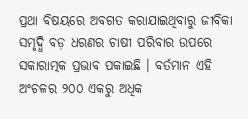ପ୍ରଥା ବିଷୟରେ ଅବଗତ କରାଯାଇଥିବାରୁ ଜୀବିକା ସମୃଦ୍ଧି ବଡ଼ ଧରଣର ଚାଷୀ ପରିବାର ଉପରେ ସକାରାତ୍ମକ ପ୍ରଭାବ ପକାଇଛି । ବର୍ତମାନ ଏହି ଅଂଚଳର ୨୦୦ ଏକରୁ ଅଧିକ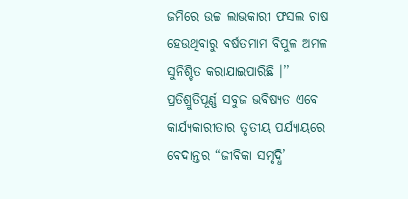ଜମିରେ ଉଚ୍ଚ ଲାଭକାରୀ ଫସଲ ଚାଷ ହେଉଥିବାରୁ ବର୍ଷତମାମ ବିପୁଳ ଅମଳ ସୁନିଶ୍ଚିତ କରାଯାଇପାରିଛି ।’’
ପ୍ରତିଶ୍ରୁତିପୂର୍ଣ୍ଣ ସବୁଜ ଭବିଷ୍ୟତ ଏବେ କାର୍ଯ୍ୟକାରୀତାର ତୃତୀୟ ପର୍ଯ୍ୟାୟରେ ବେଦାନ୍ତର “ଜୀବିକା ସମୃଦ୍ଧି’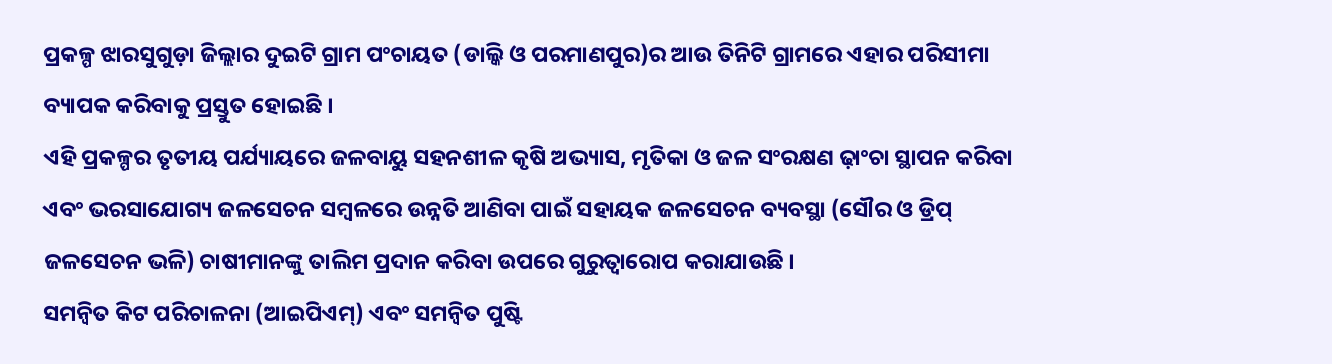ପ୍ରକଳ୍ପ ଝାରସୁଗୁଡ଼ା ଜିଲ୍ଲାର ଦୁଇଟି ଗ୍ରାମ ପଂଚାୟତ (ଡାଲ୍କି ଓ ପରମାଣପୁର)ର ଆଉ ତିନିଟି ଗ୍ରାମରେ ଏହାର ପରିସୀମା ବ୍ୟାପକ କରିବାକୁ ପ୍ରସ୍ତୁତ ହୋଇଛି ।
ଏହି ପ୍ରକଳ୍ପର ତୃତୀୟ ପର୍ଯ୍ୟାୟରେ ଜଳବାୟୁ ସହନଶୀଳ କୃଷି ଅଭ୍ୟାସ, ମୃତିକା ଓ ଜଳ ସଂରକ୍ଷଣ ଢ଼ାଂଚା ସ୍ଥାପନ କରିବା ଏବଂ ଭରସାଯୋଗ୍ୟ ଜଳସେଚନ ସମ୍ବଳରେ ଉନ୍ନତି ଆଣିବା ପାଇଁ ସହାୟକ ଜଳସେଚନ ବ୍ୟବସ୍ଥା (ସୌର ଓ ଡ୍ରିପ୍ ଜଳସେଚନ ଭଳି) ଚାଷୀମାନଙ୍କୁ ତାଲିମ ପ୍ରଦାନ କରିବା ଉପରେ ଗୁରୁତ୍ୱାରୋପ କରାଯାଉଛି ।
ସମନ୍ୱିତ କିଟ ପରିଚାଳନା (ଆଇପିଏମ୍) ଏବଂ ସମନ୍ୱିତ ପୁଷ୍ଟି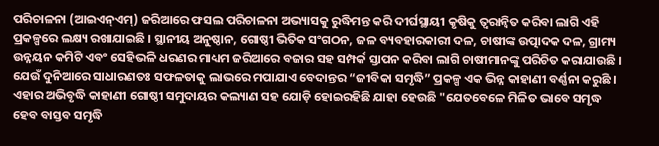ପରିଚାଳନା (ଆଇଏନ୍ଏମ୍) ଜରିଆରେ ଫସଲ ପରିଚାଳନା ଅଭ୍ୟାସକୁ ରୁଦ୍ଧିମନ୍ତ କରି ଦୀର୍ଘସ୍ଥାୟୀ କୃଷିକୁ ତ୍ୱରାନ୍ୱିତ କରିବା ଲାଗି ଏହି ପ୍ରକଳ୍ପରେ ଲକ୍ଷ୍ୟ ରଖାଯାଇଛି । ସ୍ଥାନୀୟ ଅନୁଷ୍ଠାନ, ଗୋଷ୍ଠୀ ଭିତିକ ସଂଗଠନ, ଜଳ ବ୍ୟବହାରକାରୀ ଦଳ, ଚାଷୀଙ୍କ ଉତ୍ପାଦକ ଦଳ, ଗ୍ରାମ୍ୟ ଉନ୍ନୟନ କମିଟି ଏବଂ ସେହିଭଳି ଧରଣର ମାଧ୍ୟମ ଜରିଆରେ ବଜାର ସହ ସମ୍ପର୍କ ସ୍ତାପନ କରିବା ଲାଗି ଚାଷୀମାନଙ୍କୁ ପରିଚିତ କରାଯାଉଛି ।
ଯେଉଁ ଦୁନିଆରେ ସାଧାରଣତଃ ସଫଳତାକୁ ଲାଭରେ ମପାଯାଏ ବେଦାନ୍ତର “ଜୀବିକା ସମୃଦ୍ଧି” ପ୍ରକଳ୍ପ ଏକ ଭିନ୍ନ କାହାଣୀ ବର୍ଣ୍ଣନା କରୁଛି । ଏହାର ଅଭିବୃଦ୍ଧି କାହାଣୀ ଗୋଷ୍ଠୀ ସମୁଦାୟର କଲ୍ୟାଣ ସହ ଯୋଡ଼ି ହୋଇରହିଛି ଯାହା ହେଉଛି "ଯେତବେଳେ ମିଳିତ ଭାବେ ସମୃଦ୍ଧ ହେବ ବାସ୍ତବ ସମୃଦ୍ଧି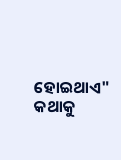ହୋଇଥାଏ" କଥାକୁ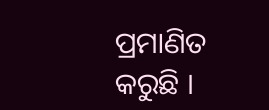ପ୍ରମାଣିତ କରୁଛି ।